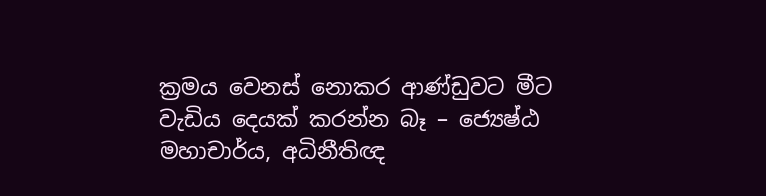ක්‍රමය වෙනස් නොකර ආණ්ඩුවට මීට වැඩිය දෙයක් කරන්න බෑ – ජ්‍යෙෂ්ඨ මහාචාර්ය, අධිනීතිඥ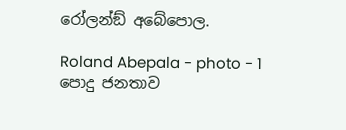රෝලන්ඞ් අබේපොල.

Roland Abepala - photo - 1 පොදු ජනතාව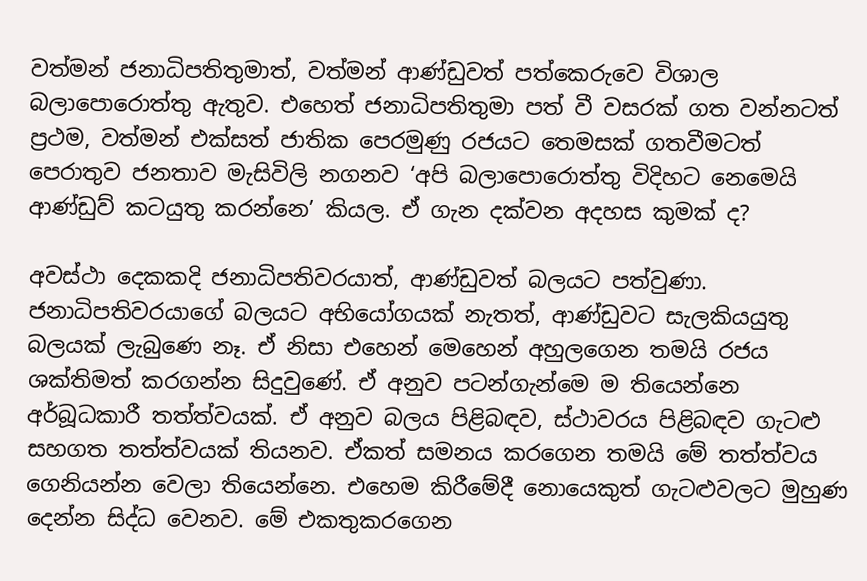වත්මන් ජනාධිපතිතුමාත්, වත්මන් ආණ්ඩුවත් පත්කෙරුවෙ විශාල බලාපොරොත්තු ඇතුව. එහෙත් ජනාධිපතිතුමා පත් වී වසරක් ගත වන්නටත් ප්‍රථම, වත්මන් එක්සත් ජාතික පෙරමුණු රජයට තෙමසක් ගතවීමටත් පෙරාතුව ජනතාව මැසිවිලි නගනව ‘අපි බලාපොරොත්තු විදිහට නෙමෙයි ආණ්ඩුව් කටයුතු කරන්නෙ’ කියල. ඒ ගැන දක්වන අදහස කුමක් ද?

අවස්ථා දෙකකදි ජනාධිපතිවරයාත්, ආණ්ඩුවත් බලයට පත්වුණා. ජනාධිපතිවරයාගේ බලයට අභියෝගයක් නැතත්, ආණ්ඩුවට සැලකියයුතු බලයක් ලැබුණෙ නෑ. ඒ නිසා එහෙන් මෙහෙන් අහුලගෙන තමයි රජය ශක්තිමත් කරගන්න සිදුවුණේ. ඒ අනුව පටන්ගැන්මෙ ම තියෙන්නෙ අර්බූධකාරී තත්ත්වයක්. ඒ අනුව බලය පිළිබඳව, ස්ථාවරය පිළිබඳව ගැටළු සහගත තත්ත්වයක් තියනව. ඒකත් සමනය කරගෙන තමයි මේ තත්ත්වය ගෙනියන්න වෙලා තියෙන්නෙ. එහෙම කිරීමේදී නොයෙකුත් ගැටළුවලට මුහුණ දෙන්න සිද්ධ වෙනව. මේ එකතුකරගෙන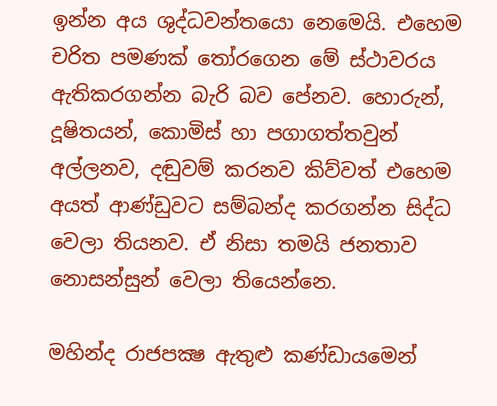ඉන්න අය ශුද්ධවන්තයො නෙමෙයි. එහෙම චරිත පමණක් තෝරගෙන මේ ස්ථාවරය ඇතිකරගන්න බැරි බව පේනව. හොරුන්, දූෂිතයන්, කොමිස් හා පගාගත්තවුන් අල්ලනව, දඬුවම් කරනව කිව්වත් එහෙම අයත් ආණ්ඩුවට සම්බන්ද කරගන්න සිද්ධ වෙලා තියනව. ඒ නිසා තමයි ජනතාව නොසන්සුන් වෙලා තියෙන්නෙ.

මහින්ද රාජපක්‍ෂ ඇතුළු කණ්ඩායමෙන්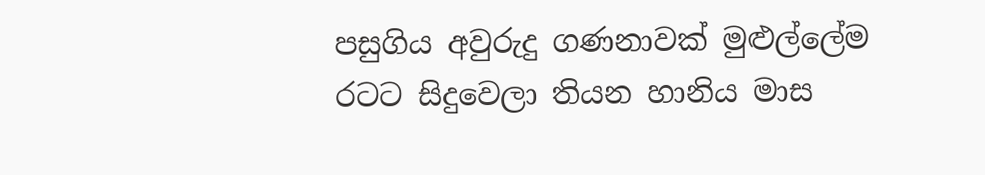පසුගිය අවුරුදු ගණනාවක් මුළුල්ලේම රටට සිදුවෙලා තියන හානිය මාස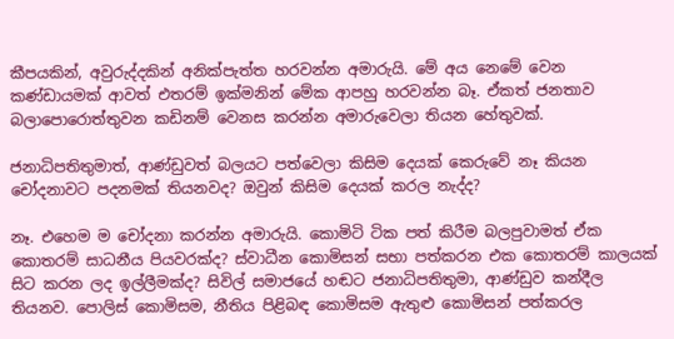කීපයකින්, අවුරුද්දකින් අනික්පැත්ත හරවන්න අමාරුයි. මේ අය නෙමේ වෙන කණ්ඩායමක් ආවත් එතරම් ඉක්මනින් මේක ආපහු හරවන්න බෑ. ඒකත් ජනතාව බලාපොරොත්තුවන කඩිනම් වෙනස කරන්න අමාරුවෙලා තියන හේතුවක්.

ජනාධිපතිතුමාත්, ආණ්ඩුවත් බලයට පත්වෙලා කිසිම දෙයක් කෙරුවේ නෑ කියන චෝදනාවට පදනමක් තියනවද? ඔවුන් කිසිම දෙයක් කරල නැද්ද?

නෑ. එහෙම ම චෝදනා කරන්න අමාරුයි. කොමිටි ටික පත් කිරීම බලපුවාමත් ඒක කොතරම් සාධනීය පියවරක්ද? ස්වාධීන කොමිසන් සභා පත්කරන එක කොතරම් කාලයක් සිට කරන ලද ඉල්ලීමක්ද? සිවිල් සමාජයේ හඬට ජනාධිපතිතුමා, ආණ්ඩුව කන්දීල තියනව. පොලිස් කොමිසම, නීතිය පිළිබඳ කොමිසම ඇතුළු කොමිසන් පත්කරල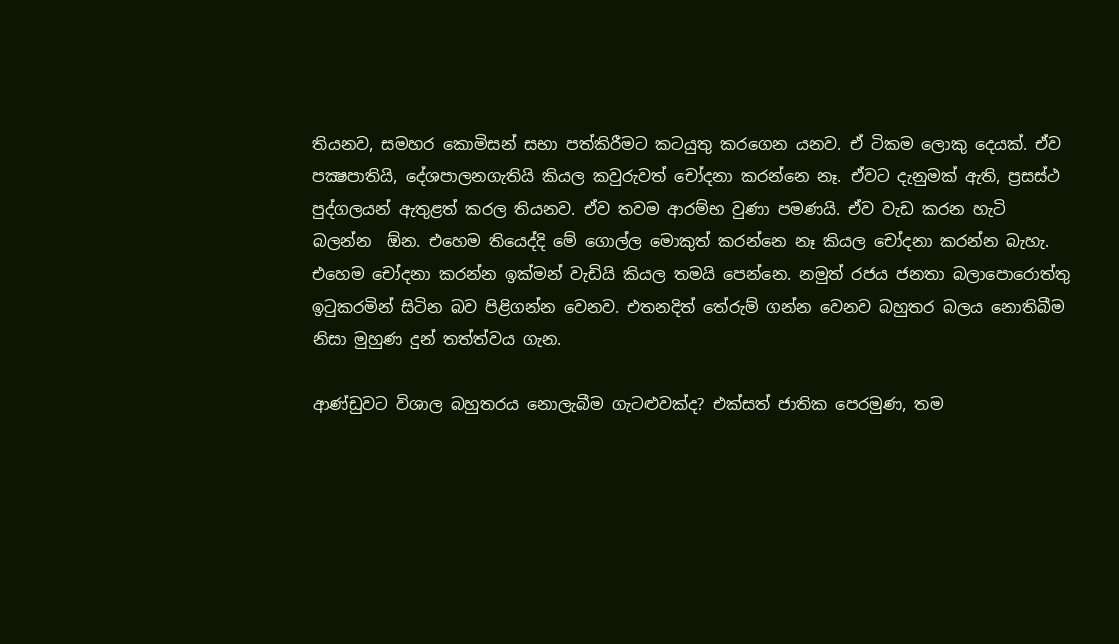තියනව, සමහර කොමිසන් සභා පත්කිරීමට කටයුතු කරගෙන යනව. ඒ ටිකම ලොකු දෙයක්. ඒව පක්‍ෂපාතියි, දේශපාලනගැතියි කියල කවුරුවත් චෝදනා කරන්නෙ නෑ. ඒවට දැනුමක් ඇති, ප්‍රසස්ථ පුද්ගලයන් ඇතුළත් කරල තියනව. ඒව තවම ආරම්භ වුණා පමණයි. ඒව වැඩ කරන හැටි බලන්න  ඕන. එහෙම තියෙද්දි මේ ගොල්ල මොකුත් කරන්නෙ නෑ කියල චෝදනා කරන්න බැහැ. එහෙම චෝදනා කරන්න ඉක්මන් වැඩියි කියල තමයි පෙන්නෙ. නමුත් රජය ජනතා බලාපොරොත්තු ඉටුකරමින් සිටින බව පිළිගන්න වෙනව. එතනදිත් තේරුම් ගන්න වෙනව බහුතර බලය නොතිබීම නිසා මුහුණ දුන් තත්ත්වය ගැන.

ආණ්ඩුවට විශාල බහුතරය නොලැබීම ගැටළුවක්ද? එක්සත් ජාතික පෙරමුණ, තම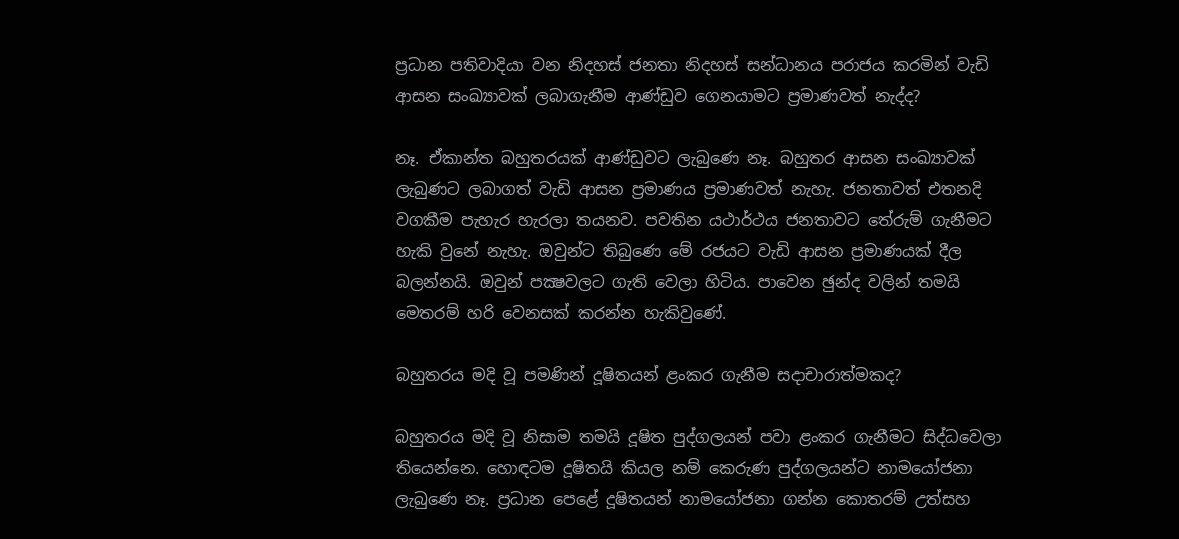ප්‍රධාන පතිවාදියා වන නිදහස් ජනතා නිදහස් සන්ධානය පරාජය කරමින් වැඩි ආසන සංඛ්‍යාවක් ලබාගැනීම ආණ්ඩුව ගෙනයාමට ප්‍රමාණවත් නැද්ද?

නෑ. ඒකාන්ත බහුතරයක් ආණ්ඩුවට ලැබුණෙ නෑ. බහුතර ආසන සංඛ්‍යාවක් ලැබුණට ලබාගත් වැඩි ආසන ප්‍රමාණය ප්‍රමාණවත් නැහැ. ජනතාවත් එතනදි වගකීම පැහැර හැරලා තයනව. පවතින යථාර්ථය ජනතාවට තේරුම් ගැනීමට හැකි වුනේ නැහැ. ඔවුන්ට තිබුණෙ මේ රජයට වැඩි ආසන ප්‍රමාණයක් දීල බලන්නයි. ඔවුන් පක්‍ෂවලට ගැති වෙලා හිටිය. පාවෙන ඡුන්ද වලින් තමයි මෙතරම් හරි වෙනසක් කරන්න හැකිවුණේ.

බහුතරය මදි වූ පමණින් දූෂිතයන් ළංකර ගැනීම සදාචාරාත්මකද?

බහුතරය මදි වූ නිසාම තමයි දූෂිත පුද්ගලයන් පවා ළංකර ගැනීමට සිද්ධවෙලා තියෙන්නෙ. හොඳටම දූෂිතයි කියල නම් කෙරුණ පුද්ගලයන්ට නාමයෝජනා ලැබුණෙ නෑ. ප්‍රධාන පෙළේ දූෂිතයන් නාමයෝජනා ගන්න කොතරම් උත්සහ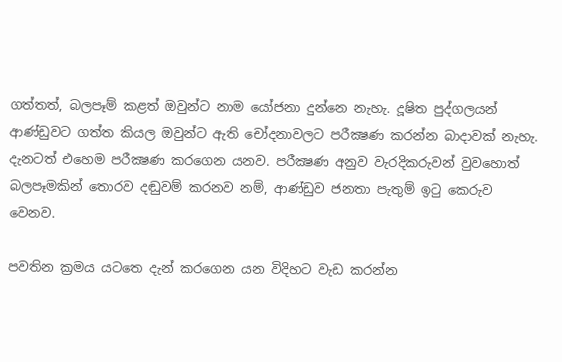ගත්තත්, බලපෑම් කළත් ඔවුන්ට නාම යෝජනා දුන්නෙ නැහැ. දූෂිත පුද්ගලයන් ආණ්ඩුවට ගත්ත කියල ඔවුන්ට ඇති චෝදනාවලට පරීක්‍ෂණ කරන්න බාදාවක් නැහැ. දැනටත් එහෙම පරීක්‍ෂණ කරගෙන යනව. පරීක්‍ෂණ අනුව වැරදිකරුවන් වුවහොත් බලපෑමකින් තොරව දඬුවම් කරනව නම්, ආණ්ඩුව ජනතා පැතුම් ඉටු කෙරුව වෙනව.

පවතින ක්‍රමය යටතෙ දැන් කරගෙන යන විදිහට වැඩ කරන්න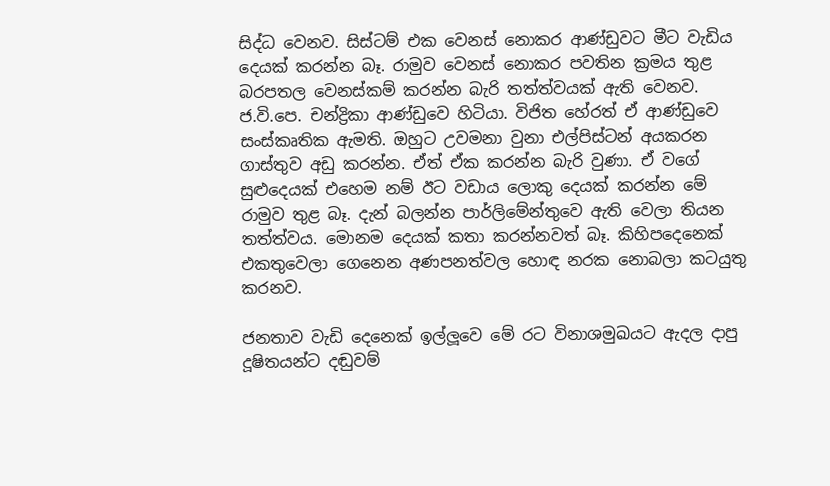සිද්ධ වෙනව. සිස්ටම් එක වෙනස් නොකර ආණ්ඩුවට මීට වැඩිය දෙයක් කරන්න බෑ. රාමුව වෙනස් නොකර පවතින ක්‍රමය තුළ බරපතල වෙනස්කම් කරන්න බැරි තත්ත්වයක් ඇති වෙනව. ජ.වි.පෙ. චන්ද්‍රිකා ආණ්ඩුවෙ හිටියා. විජිත හේරත් ඒ ආණ්ඩුවෙ සංස්කෘතික ඇමති. ඔහුට උවමනා වුනා එල්පිස්ටන් අයකරන ගාස්තුව අඩු කරන්න. ඒත් ඒක කරන්න බැරි වුණා. ඒ වගේ සුළුදෙයක් එහෙම නම් ඊට වඩාය ලොකු දෙයක් කරන්න මේ රාමුව තුළ බෑ. දැන් බලන්න පාර්ලිමේන්තුවෙ ඇති වෙලා තියන තත්ත්වය. මොනම දෙයක් කතා කරන්නවත් බෑ. කිහිපදෙනෙක් එකතුවෙලා ගෙනෙන අණපනත්වල හොඳ නරක නොබලා කටයුතු කරනව.

ජනතාව වැඩි දෙනෙක් ඉල්ලූවෙ මේ රට විනාශමුඛයට ඇදල දාපු දූෂිතයන්ට දඬුවම්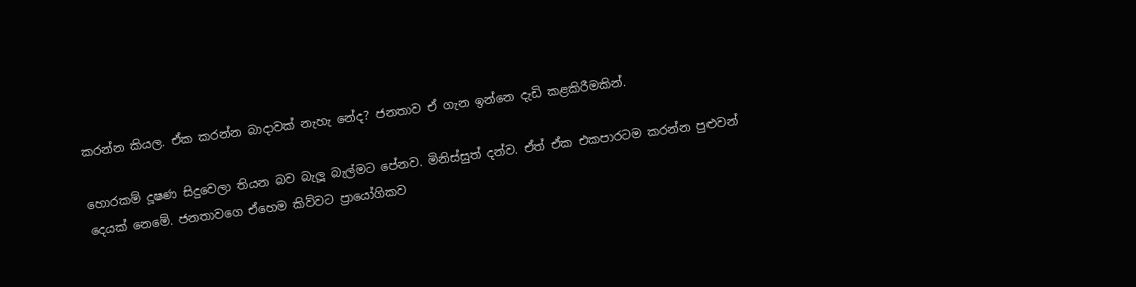කරන්න කියල. ඒක කරන්න බාදාවක් නැහැ නේද? ජනතාව ඒ ගැන ඉන්නෙ දැඩි කළකිරීමකින්.

හොරකම් දූෂණ සිදුවෙලා තියන බව බැලූ බැල්මට පේනව. මිනිස්සුත් දන්ව. ඒත් ඒක එකපාරටම කරන්න පුළුවන් දෙයක් නෙමේ. ජනතාවගෙ ඒහෙම කිව්වට ප්‍රායෝගිකව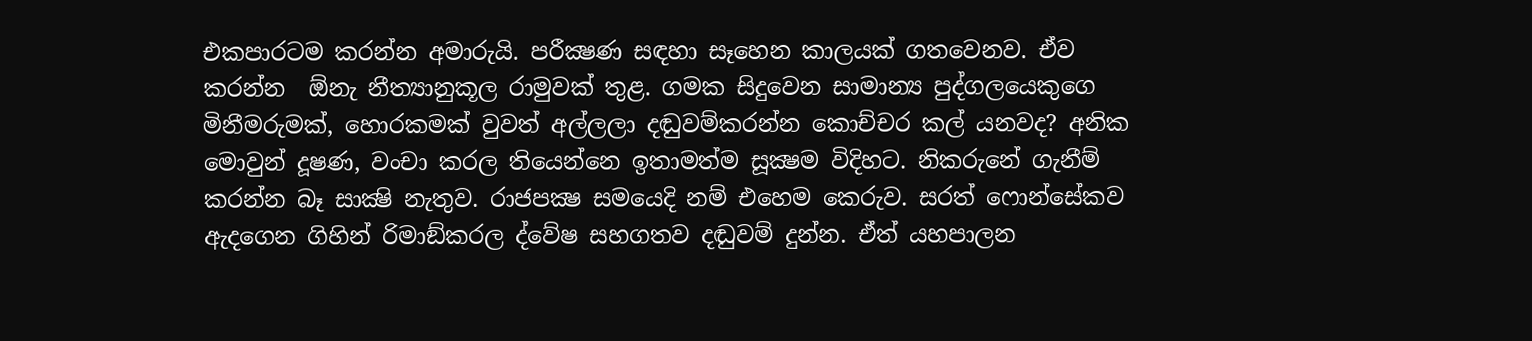එකපාරටම කරන්න අමාරුයි. පරීක්‍ෂණ සඳහා සෑහෙන කාලයක් ගතවෙනව. ඒව කරන්න  ඕනැ නීත්‍යානුකූල රාමුවක් තුළ. ගමක සිදුවෙන සාමාන්‍ය පුද්ගලයෙකුගෙ මිනීමරුමක්, හොරකමක් වුවත් අල්ලලා දඬුවම්කරන්න කොච්චර කල් යනවද? අනික මොවුන් දූෂණ, වංචා කරල තියෙන්නෙ ඉතාමත්ම සූක්‍ෂම විදිහට. නිකරුනේ ගැනීම් කරන්න බෑ සාක්‍ෂි නැතුව. රාජපක්‍ෂ සමයෙදි නම් එහෙම කෙරුව. සරත් ෆොන්සේකව ඇදගෙන ගිහින් රිමාඞ්කරල ද්වේෂ සහගතව දඬුවම් දුන්න. ඒත් යහපාලන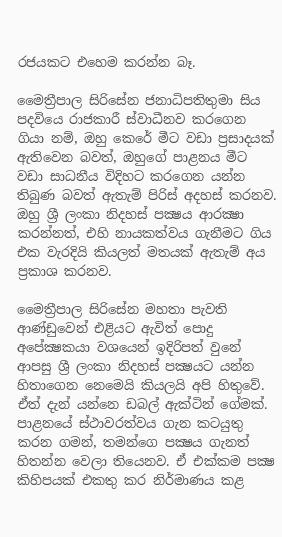රජයකට එහෙම කරන්න බෑ.

මෛත්‍රීපාල සිරිසේන ජනාධිපතිතුමා සිය පදවියෙ රාජකාරී ස්වාධීනව කරගෙන ගියා නම්, ඔහු කෙරේ මීට වඩා ප්‍රසාදයක් ඇතිවෙන බවත්, ඔහුගේ පාළනය මීට වඩා සාධනීය විදිහට කරගෙන යන්න තිබුණ බවත් ඇතැම් පිරිස් අදහස් කරනව. ඔහු ශ්‍රී ලංකා නිදහස් පක්‍ෂය ආරක්‍ෂා කරන්නත්, එහි නායකත්වය ගැනීමට ගිය එක වැරදියි කියලත් මතයක් ඇතැම් අය ප්‍රකාශ කරනව.

මෛත්‍රීපාල සිරිසේන මහතා පැවති ආණ්ඩුවෙන් එළියට ඇවිත් පොදු අපේක්‍ෂකයා වශයෙන් ඉදිරිපත් වුනේ ආපසු ශ්‍රී ලංකා නිදහස් පක්‍ෂයට යන්න හිතාගෙන නෙමෙයි කියලයි අපි හිතුවේ. ඒත් දැන් යන්නෙ ඩබල් ඇක්ටින් ගේමක්. පාළනයේ ස්ථාවරත්වය ගැන කටයුතු කරන ගමන්, තමන්ගෙ පක්‍ෂය ගැනත් හිතන්න වෙලා තියෙනව. ඒ එක්කම පක්‍ෂ කිහිපයක් එකතු කර නිර්මාණය කළ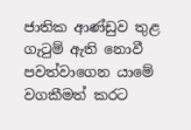ජාතික ආණ්ඩුව තුළ ගැටුම් ඇති නොවී පවත්වාගෙන යාමේ වගකීමත් කරට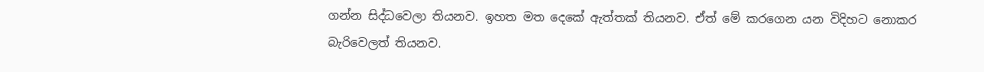ගන්න සිද්ධවෙලා තියනව. ඉහත මත දෙකේ ඇත්තක් තියනව. ඒත් මේ කරගෙන යන විදිහට නොකර බැරිවෙලත් තියනව.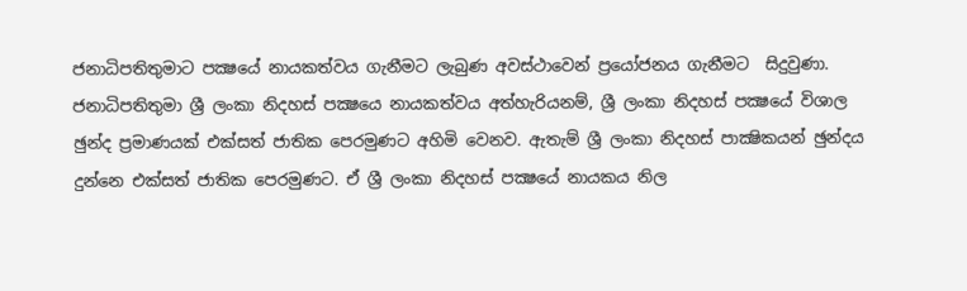ජනාධිපතිතුමාට පක්‍ෂයේ නායකත්වය ගැනීමට ලැබුණ අවස්ථාවෙන් ප්‍රයෝජනය ගැනීමට  සිදුවුණා. ජනාධිපතිතුමා ශ්‍රී ලංකා නිදහස් පක්‍ෂයෙ නායකත්වය අත්හැරියනම්, ශ්‍රී ලංකා නිදහස් පක්‍ෂයේ විශාල ඡුන්ද ප්‍රමාණයක් එක්සත් ජාතික පෙරමුණට අහිමි වෙනව. ඇතැම් ශ්‍රී ලංකා නිදහස් පාක්‍ෂිකයන් ඡුන්දය දුන්නෙ එක්සත් ජාතික පෙරමුණට. ඒ ශ්‍රී ලංකා නිදහස් පක්‍ෂයේ නායකය නිල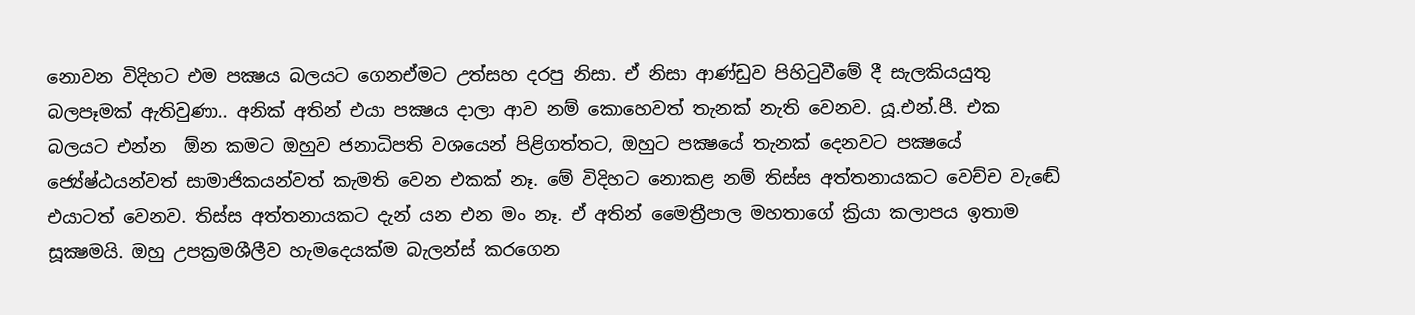නොවන විදිහට එම පක්‍ෂය බලයට ගෙනඒමට උත්සහ දරපු නිසා. ඒ නිසා ආණ්ඩුව පිහිටුවීමේ දී සැලකියයුතු බලපෑමක් ඇතිවුණා.. අනික් අතින් එයා පක්‍ෂය දාලා ආව නම් කොහෙවත් තැනක් නැති වෙනව. යූ.එන්.පී. එක බලයට එන්න  ඕන කමට ඔහුව ජනාධිපති වශයෙන් පිළිගත්තට, ඔහුට පක්‍ෂයේ තැනක් දෙනවට පක්‍ෂයේ ජ්‍යේෂ්ඨයන්වත් සාමාජිකයන්වත් කැමති වෙන එකක් නෑ. මේ විදිහට නොකළ නම් තිස්ස අත්තනායකට වෙච්ච වැඬේ එයාටත් වෙනව. තිස්ස අත්තනායකට දැන් යන එන මං නෑ. ඒ අතින් මෛත්‍රීපාල මහතාගේ ක්‍රියා කලාපය ඉතාම සූක්‍ෂමයි. ඔහු උපක්‍රමශීලීව හැමදෙයක්ම බැලන්ස් කරගෙන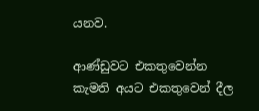යනව.

ආණ්ඩුවට එකතුවෙන්න කැමති අයට එකතුවෙන් දීල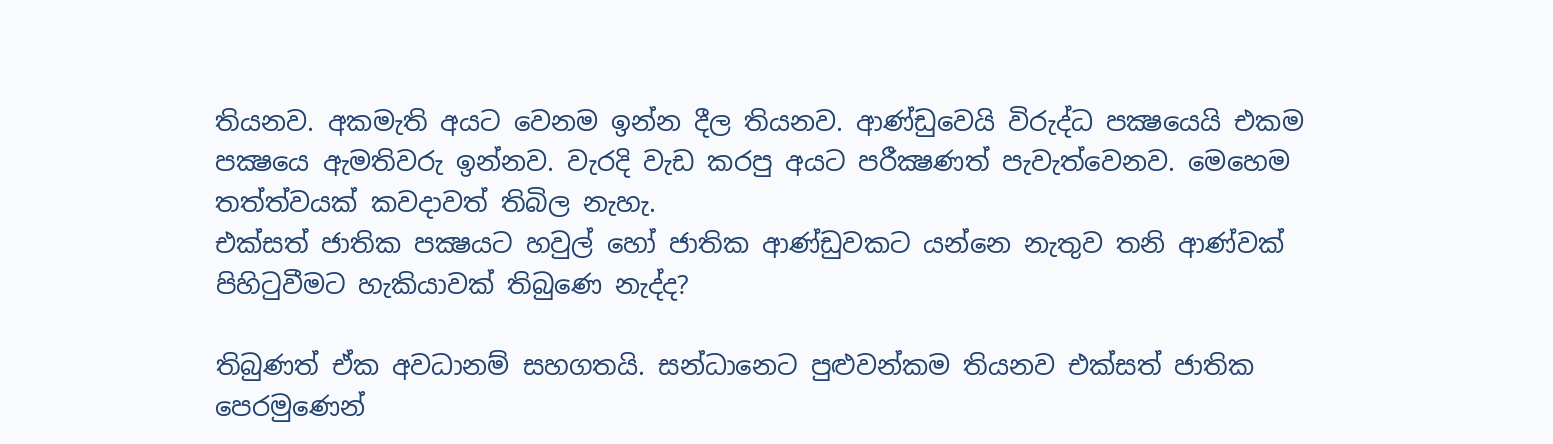තියනව. අකමැති අයට වෙනම ඉන්න දීල තියනව. ආණ්ඩුවෙයි විරුද්ධ පක්‍ෂයෙයි එකම පක්‍ෂයෙ ඇමතිවරු ඉන්නව. වැරදි වැඩ කරපු අයට පරීක්‍ෂණත් පැවැත්වෙනව. මෙහෙම තත්ත්වයක් කවදාවත් තිබිල නැහැ.
එක්සත් ජාතික පක්‍ෂයට හවුල් හෝ ජාතික ආණ්ඩුවකට යන්නෙ නැතුව තනි ආණ්වක් පිහිටුවීමට හැකියාවක් තිබුණෙ නැද්ද?

තිබුණත් ඒක අවධානම් සහගතයි. සන්ධානෙට පුළුවන්කම තියනව එක්සත් ජාතික පෙරමුණෙන්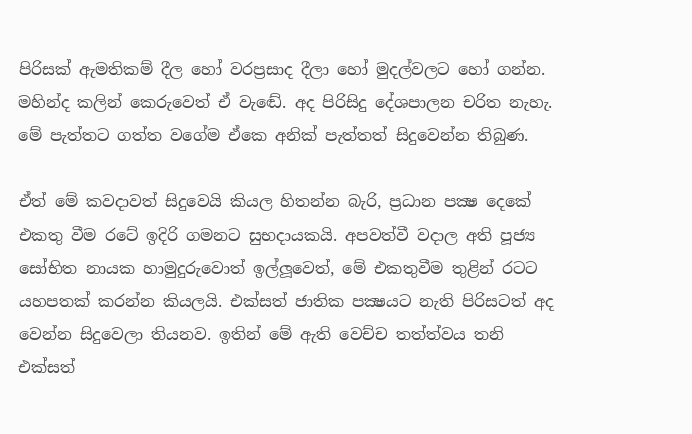පිරිසක් ඇමතිකම් දීල හෝ වරප්‍රසාද දීලා හෝ මුදල්වලට හෝ ගන්න. මහින්ද කලින් කෙරුවෙත් ඒ වැඬේ. අද පිරිසිදු දේශපාලන චරිත නැහැ. මේ පැත්තට ගත්ත වගේම ඒකෙ අනික් පැත්තත් සිදුවෙන්න තිබුණ.

ඒත් මේ කවදාවත් සිදුවෙයි කියල හිතන්න බැරි, ප්‍රධාන පක්‍ෂ දෙකේ  එකතු වීම රටේ ඉදිරි ගමනට සුභදායකයි. අපවත්වී වදාල අති පූජ්‍ය සෝභිත නායක හාමුදුරුවොත් ඉල්ලූවෙත්, මේ එකතුවීම තුළින් රටට යහපතක් කරන්න කියලයි. එක්සත් ජාතික පක්‍ෂයට නැති පිරිසටත් අද වෙන්න සිදුවෙලා තියනව. ඉතින් මේ ඇති වෙච්ච තත්ත්වය තනි එක්සත්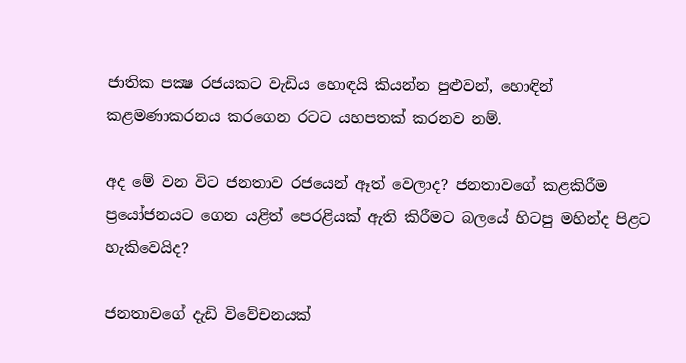ජාතික පක්‍ෂ රජයකට වැඩිය හොඳයි කියන්න පුළුවන්, හොඳින් කළමණාකරනය කරගෙන රටට යහපතක් කරනව නම්.

අද මේ වන විට ජනතාව රජයෙන් ඈත් වෙලාද? ජනතාවගේ කළකිරීම ප්‍රයෝජනයට ගෙන යළිත් පෙරළියක් ඇති කිරීමට බලයේ හිටපු මහින්ද පිළට හැකිවෙයිද?

ජනතාවගේ දැඩි විවේචනයක්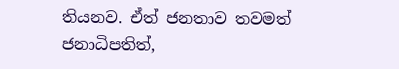තියනව. ඒත් ජනතාව තවමත් ජනාධිපතිත්,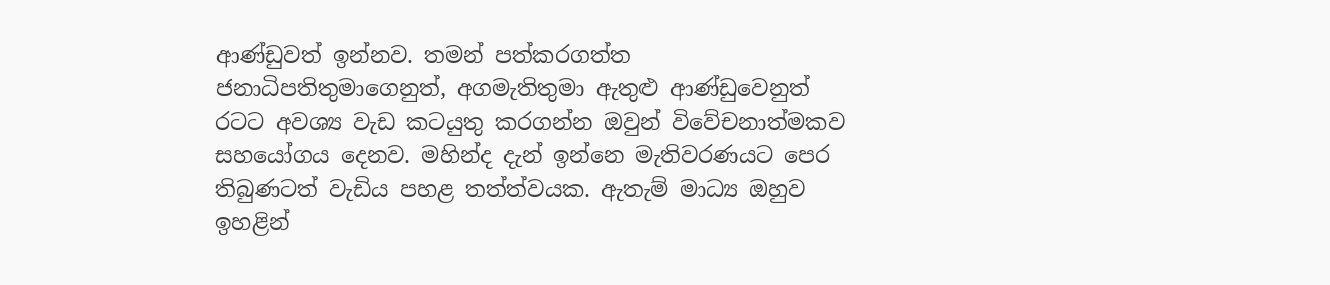ආණ්ඩුවත් ඉන්නව. තමන් පත්කරගත්ත ජනාධිපතිතුමාගෙනුත්, අගමැතිතුමා ඇතුළු ආණ්ඩුවෙනුත් රටට අවශ්‍ය වැඩ කටයුතු කරගන්න ඔවුන් විවේචනාත්මකව සහයෝගය දෙනව. මහින්ද දැන් ඉන්නෙ මැතිවරණයට පෙර තිබුණටත් වැඩිය පහළ තත්ත්වයක. ඇතැම් මාධ්‍ය ඔහුව ඉහළින්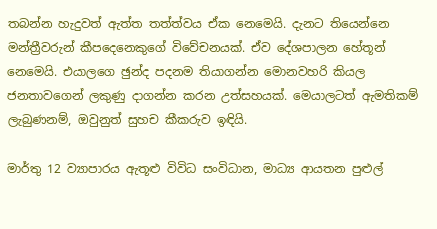තබන්න හැදුවත් ඇත්ත තත්ත්වය ඒක නෙමෙයි. දැනට තියෙන්නෙ මන්ත්‍රීවරුන් කීපදෙනෙකුගේ විවේචනයක්. ඒව දේශපාලන හේතූන් නෙමෙයි. එයාලගෙ ඡුන්ද පදනම තියාගන්න මොනවහරි කියල ජනතාවගෙන් ලකුණු දාගන්න කරන උත්සහයක්. මෙයාලටත් ඇමතිකම් ලැබුණනම්, ඔවුනුත් සුහච කීකරුව ඉඳියි.

මාර්තු 12 ව්‍යාපාරය ඇතූළු විවිධ සංවිධාන, මාධ්‍ය ආයතන පුළුල්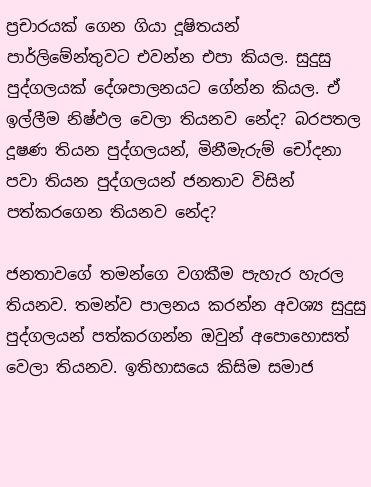ප්‍රචාරයක් ගෙන ගියා දූෂිතයන් පාර්ලිමේන්තුවට එවන්න එපා කියල. සුදුසු පුද්ගලයක් දේශපාලනයට ගේන්න කියල. ඒ ඉල්ලීම නිෂ්ඵල වෙලා තියනව නේද? බරපතල දූෂණ තියන පුද්ගලයන්, මිනීමැරුම් චෝදනා පවා තියන පුද්ගලයන් ජනතාව විසින් පත්කරගෙන තියනව නේද?

ජනතාවගේ තමන්ගෙ වගකීම පැහැර හැරල තියනව. තමන්ව පාලනය කරන්න අවශ්‍ය සුදුසු පුද්ගලයන් පත්කරගන්න ඔවුන් අපොහොසත් වෙලා තියනව. ඉතිහාසයෙ කිසිම සමාජ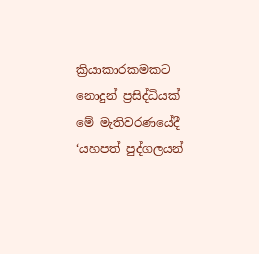ක්‍රියාකාරකමකට නොදුන් ප්‍රසිද්ධියක් මේ මැතිවරණයේදී ‘යහපත් පුද්ගලයන්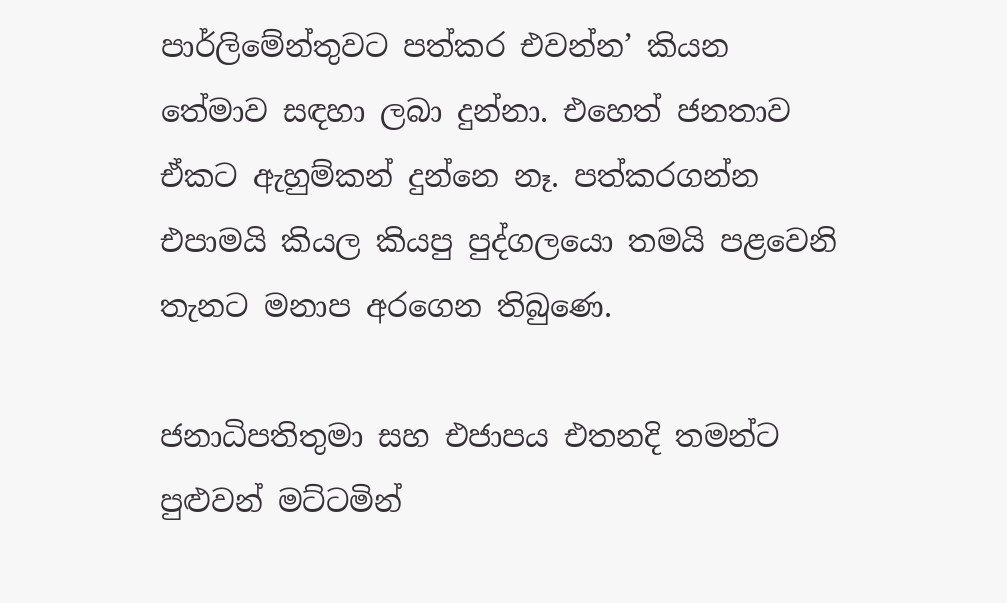පාර්ලිමේන්තුවට පත්කර එවන්න’ කියන තේමාව සඳහා ලබා දුන්නා. එහෙත් ජනතාව ඒකට ඇහුම්කන් දුන්නෙ නෑ. පත්කරගන්න එපාමයි කියල කියපු පුද්ගලයො තමයි පළවෙනි තැනට මනාප අරගෙන තිබුණෙ.

ජනාධිපතිතුමා සහ එජාපය එතනදි තමන්ට පුළුවන් මට්ටමින්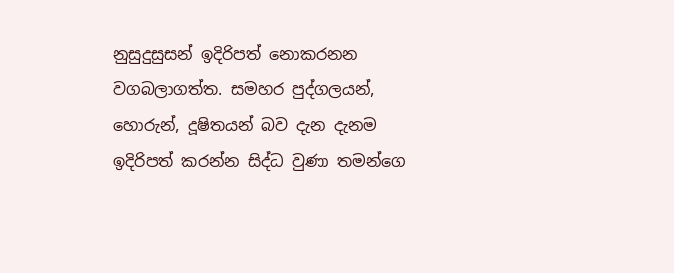නුසුදුසුසන් ඉදිරිපත් නොකරනන වගබලාගත්ත. සමහර පුද්ගලයන්, හොරුන්, දූෂිතයන් බව දැන දැනම ඉදිරිපත් කරන්න සිද්ධ වුණා තමන්ගෙ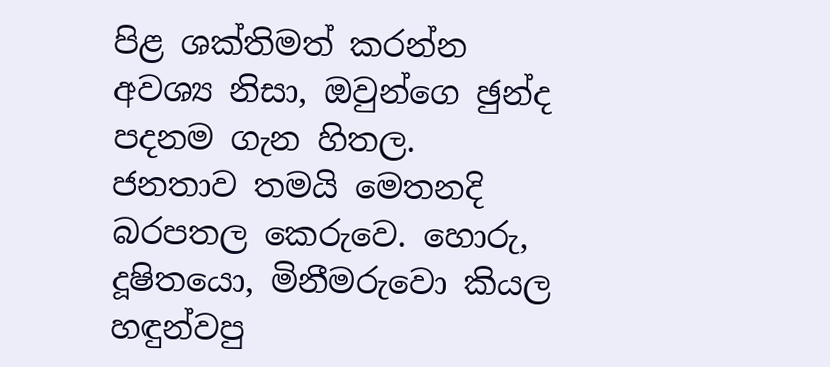පිළ ශක්තිමත් කරන්න අවශ්‍ය නිසා, ඔවුන්ගෙ ඡුන්ද පදනම ගැන හිතල. ජනතාව තමයි මෙතනදි බරපතල කෙරුවෙ. හොරු, දූෂිතයො, මිනීමරුවො කියල හඳුන්වපු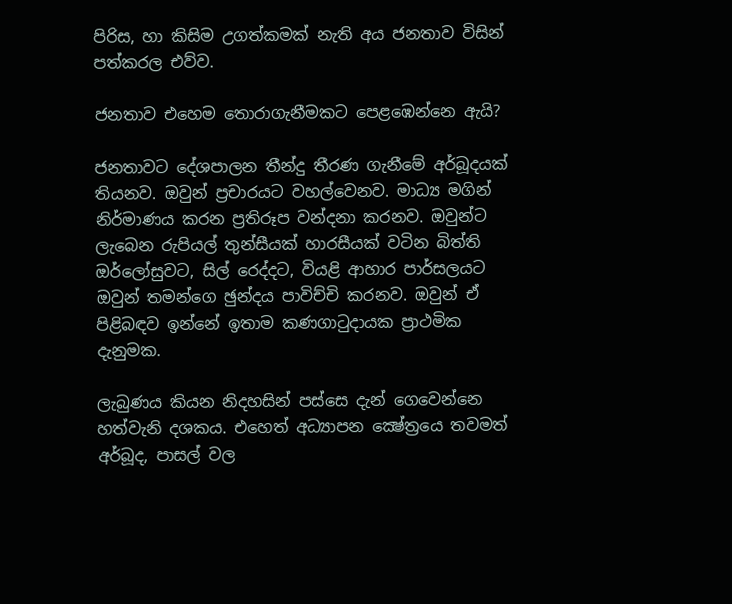පිරිස, හා කිසිම උගත්කමක් නැති අය ජනතාව විසින් පත්කරල එව්ව.

ජනතාව එහෙම තොරාගැනීමකට පෙළඹෙන්නෙ ඇයි?

ජනතාවට දේශපාලන තීන්දු තීරණ ගැනීමේ අර්බූදයක් තියනව. ඔවුන් ප්‍රචාරයට වහල්වෙනව. මාධ්‍ය මගින් නිර්මාණය කරන ප්‍රතිරූප වන්දනා කරනව. ඔවුන්ට ලැබෙන රුපියල් තුන්සීයක් හාරසීයක් වටින බිත්ති ඔර්ලෝසුවට, සිල් රෙද්දට, වියළි ආහාර පාර්සලයට ඔවුන් තමන්ගෙ ඡුන්දය පාවිච්චි කරනව. ඔවුන් ඒ පිළිබඳව ඉන්නේ ඉතාම කණගාටුදායක ප්‍රාථමික දැනුමක.

ලැබුණය කියන නිදහසින් පස්සෙ දැන් ගෙවෙන්නෙ හත්වැනි දශකය. එහෙත් අධ්‍යාපන ක්‍ෂේත්‍රයෙ තවමත් අර්බූද, පාසල් වල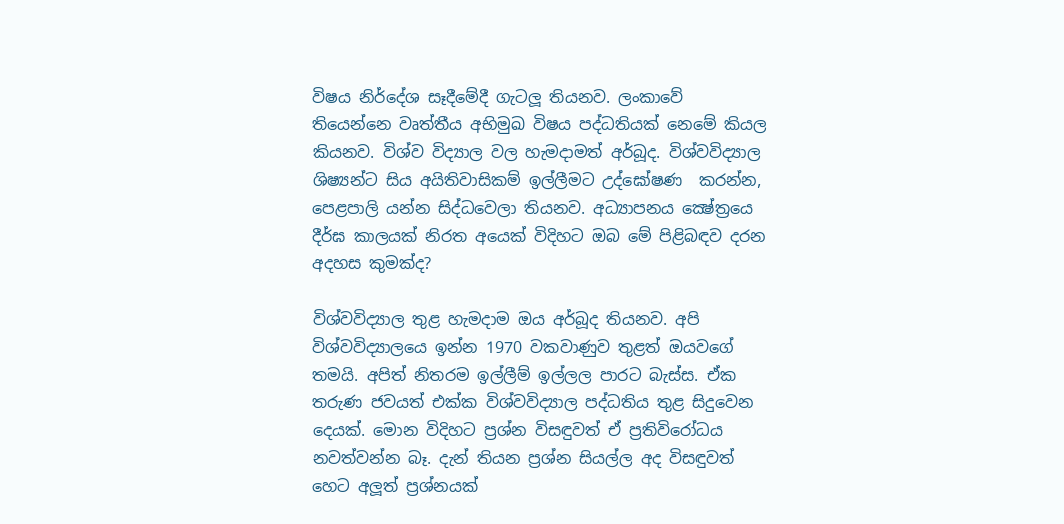විෂය නිර්දේශ සෑදීමේදී ගැටලූ තියනව. ලංකාවේ තියෙන්නෙ වෘත්තීය අභිමුඛ විෂය පද්ධතියක් නෙමේ කියල කියනව. විශ්ව විද්‍යාල වල හැමදාමත් අර්බූද. විශ්වවිද්‍යාල ශිෂ්‍යන්ට සිය අයිතිවාසිකම් ඉල්ලීමට උද්ඝෝෂණ  කරන්න, පෙළපාලි යන්න සිද්ධවෙලා තියනව. අධ්‍යාපනය ක්‍ෂේත්‍රයෙ දීර්ඝ කාලයක් නිරත අයෙක් විදිහට ඔබ මේ පිළිබඳව දරන අදහස කුමක්ද?

විශ්වවිද්‍යාල තුළ හැමදාම ඔය අර්බූද තියනව. අපි විශ්වවිද්‍යාලයෙ ඉන්න 1970 වකවාණුව තුළත් ඔයවගේ තමයි. අපිත් නිතරම ඉල්ලීම් ඉල්ලල පාරට බැස්ස. ඒක තරුණ ජවයත් එක්ක විශ්වවිද්‍යාල පද්ධතිය තුළ සිදුවෙන දෙයක්. මොන විදිහට ප්‍රශ්න විසඳුවත් ඒ ප්‍රතිවිරෝධය නවත්වන්න බෑ. දැන් තියන ප්‍රශ්න සියල්ල අද විසඳුවත් හෙට අලූත් ප්‍රශ්නයක්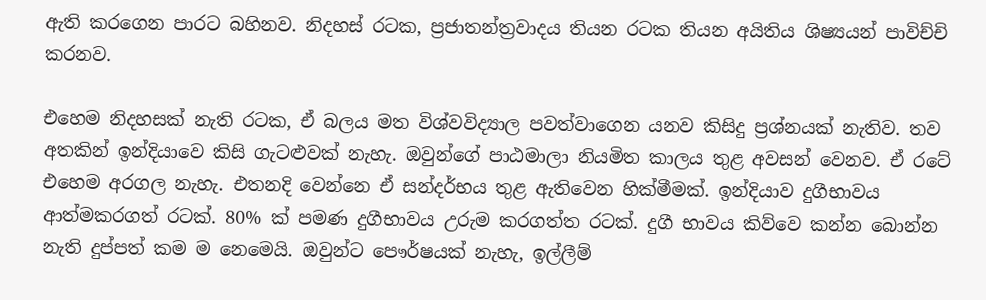ඇති කරගෙන පාරට බහිනව. නිදහස් රටක, ප්‍රජාතන්ත්‍රවාදය තියන රටක තියන අයිතිය ශිෂ්‍යයන් පාවිච්චි කරනව.

එහෙම නිදහසක් නැති රටක, ඒ බලය මත විශ්වවිද්‍යාල පවත්වාගෙන යනව කිසිදු ප්‍රශ්නයක් නැතිව. තව අතකින් ඉන්දියාවෙ කිසි ගැටළුවක් නැහැ. ඔවුන්ගේ පාඨමාලා නියමිත කාලය තුළ අවසන් වෙනව. ඒ රටේ එහෙම අරගල නැහැ. එතනදි වෙන්නෙ ඒ සන්දර්භය තුළ ඇතිවෙන හික්මීමක්. ඉන්දියාව දුගීභාවය ආත්මකරගත් රටක්. 80% ක් පමණ දුගීභාවය උරුම කරගත්ත රටක්. දුගී භාවය කිව්වෙ කන්න බොන්න නැති දුප්පත් කම ම නෙමෙයි. ඔවුන්ට පෞර්ෂයක් නැහැ, ඉල්ලීම්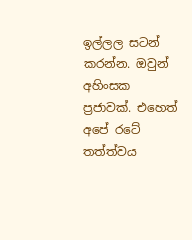ඉල්ලල සටන් කරන්න. ඔවුන් අහිංසක ප්‍රජාවක්. එහෙත් අපේ රටේ තත්ත්වය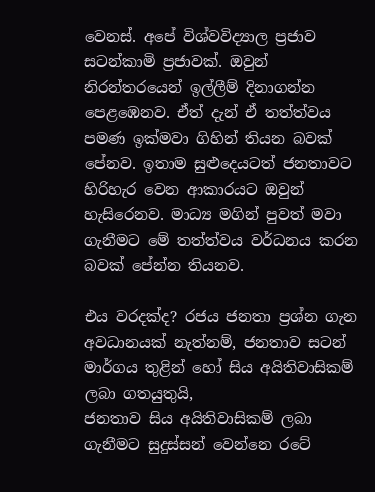වෙනස්. අපේ විශ්වවිද්‍යාල ප්‍රජාව සටන්කාමි ප්‍රජාවක්. ඔවුන් නිරන්තරයෙන් ඉල්ලීම් දිනාගන්න පෙළඹෙනව. ඒත් දැන් ඒ තත්ත්වය පමණ ඉක්මවා ගිහින් තියන බවක් පේනව. ඉතාම සුළුදෙයටත් ජනතාවට හිරිහැර වෙන ආකාරයට ඔවුන් හැසිරෙනව. මාධ්‍ය මගින් පුවත් මවා ගැනීමට මේ තත්ත්වය වර්ධනය කරන බවක් පේන්න තියනව.

එය වරදක්ද? රජය ජනතා ප්‍රශ්න ගැන අවධානයක් නැත්නම්, ජනතාව සටන් මාර්ගය තුළින් හෝ සිය අයිතිවාසිකම් ලබා ගතයුතුයි,
ජනතාව සිය අයිතිවාසිකම් ලබා ගැනීමට සුදුස්සන් වෙන්නෙ රටේ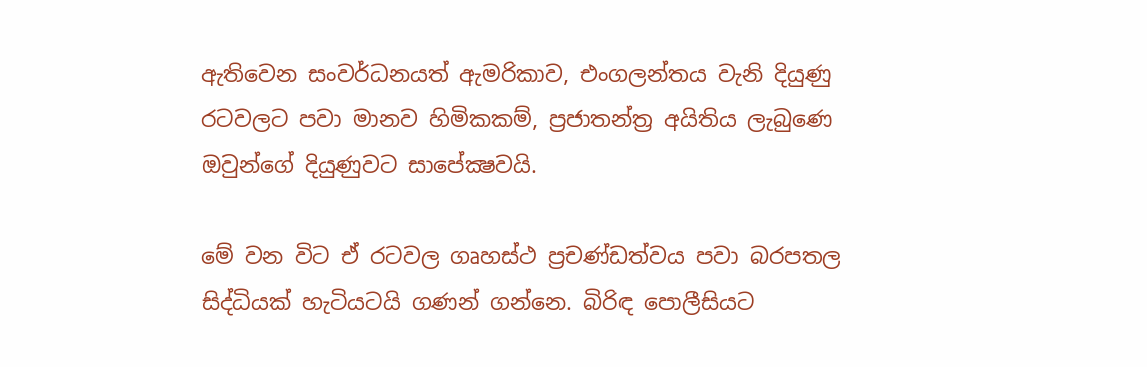ඇතිවෙන සංවර්ධනයත් ඇමරිකාව, එංගලන්තය වැනි දියුණු රටවලට පවා මානව හිමිකකම්, ප්‍රජාතන්ත්‍ර අයිතිය ලැබුණෙ ඔවුන්ගේ දියුණුවට සාපේක්‍ෂවයි.

මේ වන විට ඒ රටවල ගෘහස්ථ ප්‍රචණ්ඩත්වය පවා බරපතල සිද්ධියක් හැටියටයි ගණන් ගන්නෙ. බිරිඳ පොලීසියට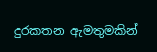දුරකතන ඇමතුමකින්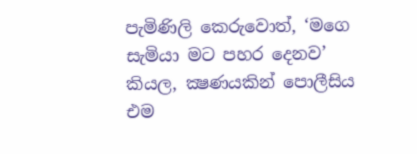පැමිණිලි කෙරුවොත්, ‘මගෙ සැමියා මට පහර දෙනව’ කියල, ක්‍ෂණයකින් පොලීසිය එම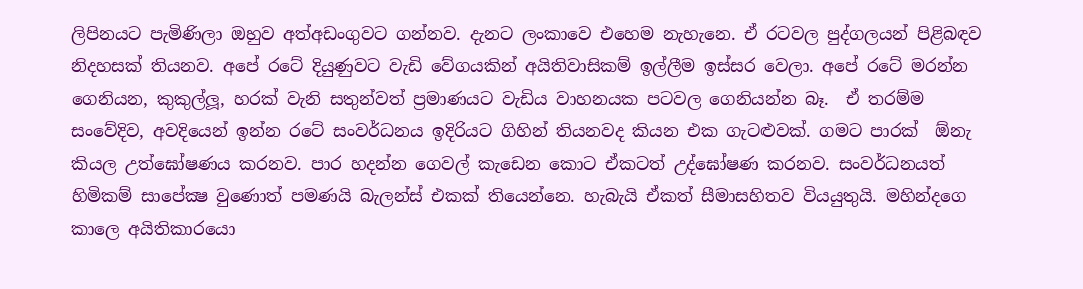ලිපිනයට පැමිණිලා ඔහුව අත්අඩංගුවට ගන්නව. දැනට ලංකාවෙ එහෙම නැහැනෙ. ඒ රටවල පුද්ගලයන් පිළිබඳව නිදහසක් තියනව. අපේ රටේ දියුණුවට වැඩි වේගයකින් අයිතිවාසිකම් ඉල්ලීම ඉස්සර වෙලා. අපේ රටේ මරන්න ගෙනියන, කුකුල්ලූ, හරක් වැනි සතුන්වත් ප්‍රමාණයට වැඩිය වාහනයක පටවල ගෙනියන්න බෑ.  ඒ තරම්ම සංවේදිව, අවදියෙන් ඉන්න රටේ සංවර්ධනය ඉදිරියට ගිහින් තියනවද කියන එක ගැටළුවක්. ගමට පාරක්  ඕනැ කියල උත්ඝෝෂණය කරනව. පාර හදන්න ගෙවල් කැඩෙන කොට ඒකටත් උද්ඝෝෂණ කරනව. සංවර්ධනයත් හිමිකම් සාපේක්‍ෂ වුණොත් පමණයි බැලන්ස් එකක් තියෙන්නෙ. හැබැයි ඒකත් සීමාසහිතව වියයුතුයි. මහින්දගෙ කාලෙ අයිතිකාරයො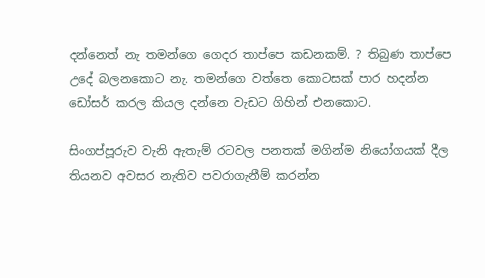දන්නෙත් නැ තමන්ගෙ ගෙදර තාප්පෙ කඩනකම්. ? තිබුණ තාප්පෙ උදේ බලනකොට නැ. තමන්ගෙ වත්තෙ කොටසක් පාර හදන්න ඩෝසර් කරල කියල දන්නෙ වැඩට ගිහින් එනකොට.

සිංගප්පූරුව වැනි ඇතැම් රටවල පනතක් මගින්ම නියෝගයක් දීල තියනව අවසර නැතිව පවරාගැනීම් කරන්න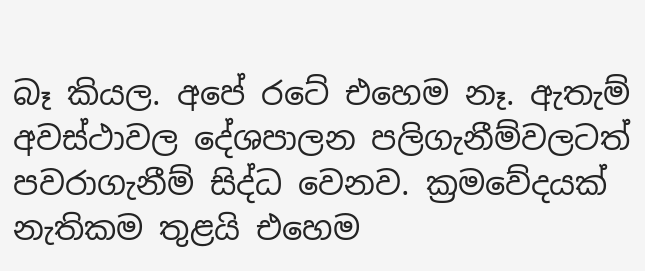බෑ කියල. අපේ රටේ එහෙම නෑ. ඇතැම් අවස්ථාවල දේශපාලන පලිගැනීම්වලටත් පවරාගැනීම් සිද්ධ වෙනව. ක්‍රමවේදයක් නැතිකම තුළයි එහෙම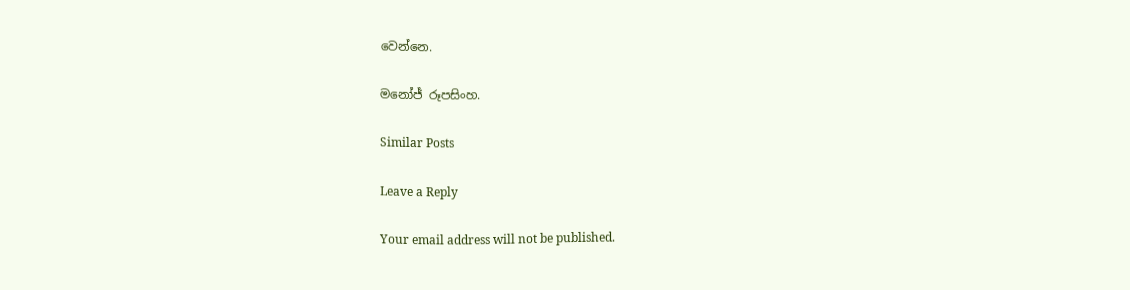වෙන්නෙ.

මනෝජ් රූපසිංහ.

Similar Posts

Leave a Reply

Your email address will not be published.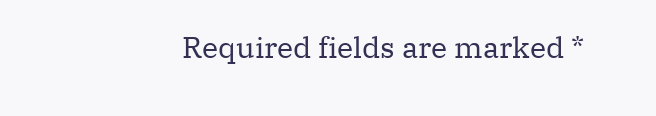Required fields are marked *